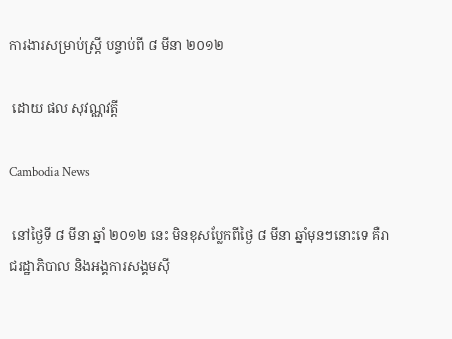ការងារសម្រាប់ស្ត្រី បន្ទាប់ពី ៨ មីនា ២០១២

 ដោយ ផល សុវណ្ណវត្តី

Cambodia News

 នៅថ្ងៃទី ៨ មីនា ឆ្នាំ ២០១២ នេះ មិនខុសប្លែកពីថ្ងៃ ៨ មីនា ឆ្នាំមុនៗនោះទេ គឺរាជរដ្ឋាភិបាល និងអង្គការសង្គមស៊ី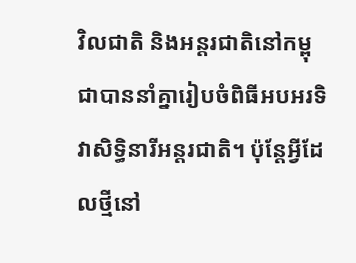វិលជាតិ និងអន្តរជាតិនៅកម្ពុជាបាននាំគ្នារៀបចំពិធីអបអរទិវាសិទ្ធិនារីអន្តរជាតិ។ ប៉ុន្តែអ្វីដែលថ្មីនៅ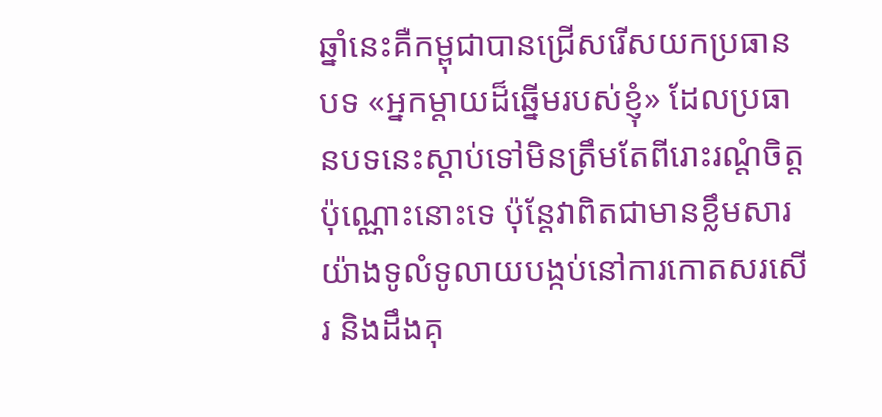ឆ្នាំនេះគឺកម្ពុជាបានជ្រើសរើសយកប្រធានបទ «អ្នកម្ដាយដ៏ឆ្នើមរបស់ខ្ញុំ» ដែលប្រធានបទនេះស្ដាប់ទៅមិនត្រឹមតែពីរោះរណ្ដំចិត្តប៉ុណ្ណោះនោះទេ ប៉ុន្តែវាពិតជាមានខ្លឹមសារយ៉ាងទូលំទូលាយបង្កប់នៅការកោតសរសើរ និងដឹងគុ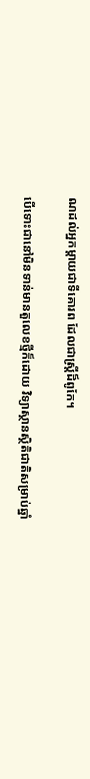ណដល់អ្នកម្ដាយជាទីគោរព ដែលជាស្ត្រីដ៏ពូកែ។

បើទោះជានៅមិនទាន់មានតួលេខថ្មីក៏ដោយ វិទ្យាស្ថានស្ថិតិជាតិសម្រាប់ឆ្នាំ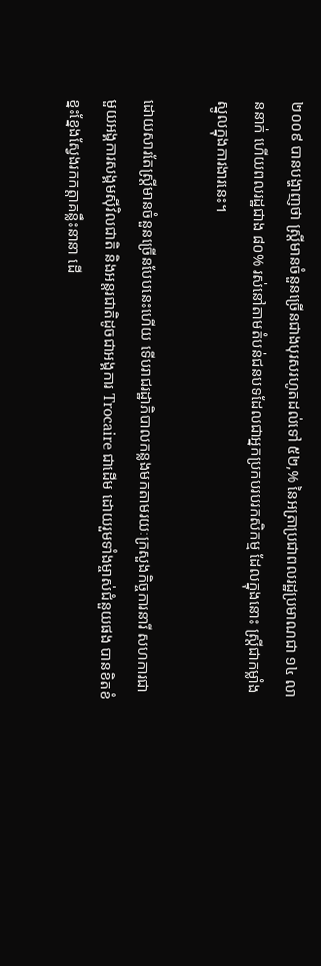២០០៩ បានបង្ហាញថា ស្ត្រីមានចំនួនច្រើនជាងបុរសរហូតដល់ទៅ ៥២,% នៃអត្រាប្រជាពលរដ្ឋប្រមាណជា ១៤ លាននាក់ ហើយពលរដ្ឋជាង ៨០% រស់នៅតាមតំបន់ជនបទដែលជាអ្នកប្រកបរបរកសិកម្ម ដែលក្នុងនោះ ស្ត្រីជាកម្លាំងស្នូលក្នុងការងារនេះ។

ដោយសារតែស្ត្រីមានចំនួនច្រើនបែបនេះហើយ ទើបរាជរដ្ឋាភិបាលកន្លងមកតាមរយៈក្រសួងកិច្ចការនារី សហការជាមួយអង្គការសង្គមស៊ីវិលជាតិ និងអន្តរជាតិដូចជាអង្គការ Trocaire ជាដើម ដោយរួមទាំងម្ចាស់ជំនួយផង បានខិតខំខ្នះខ្នែងស្វែងរកកត្តាគន្លឹះនានា ដើ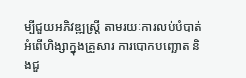ម្បីជួយអភិវឌ្ឍស្ត្រី តាមរយៈការលប់បំបាត់អំពើហិង្សាក្នុងគ្រួសារ ការបោកបញ្ឆោត និងជួ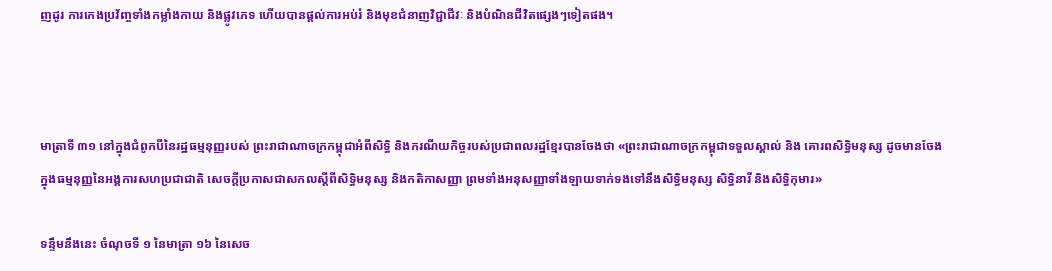ញដូរ ការកេងប្រវ័ញ្ចទាំងកម្លាំងកាយ និងផ្លូវភេទ ហើយបានផ្ដល់ការអប់រំ និងមុខជំនាញវិជ្ជាជីវៈ និងបំណិនជីវិតផ្សេងៗទៀតផង។



មាត្រាទី ៣១ នៅក្នុងជំពូកបីនៃរដ្ឋធម្មនុញ្ញរបស់ ព្រះរាជាណាចក្រកម្ពុជាអំពីសិទ្ធិ និងករណីយកិច្ចរបស់ប្រជាពលរដ្ឋខ្មែរបានចែងថា «ព្រះរាជាណាចក្រកម្ពុជាទទួលស្គាល់ និង គោរពសិទ្ធិមនុស្ស ដូចមានចែងក្នុងធម្មនុញ្ញនៃអង្គការសហប្រជាជាតិ សេចក្ដីប្រកាសជាសកលស្ដីពីសិទ្ធិមនុស្ស និងកតិកាសញ្ញា ព្រមទាំងអនុសញ្ញាទាំងឡាយទាក់ទងទៅនឹងសិទ្ធិមនុស្ស សិទ្ធិនារី និងសិទ្ធិកុមារ»

ទន្ទឹមនឹងនេះ ចំណុចទី ១ នៃមាត្រា ១៦ នៃសេច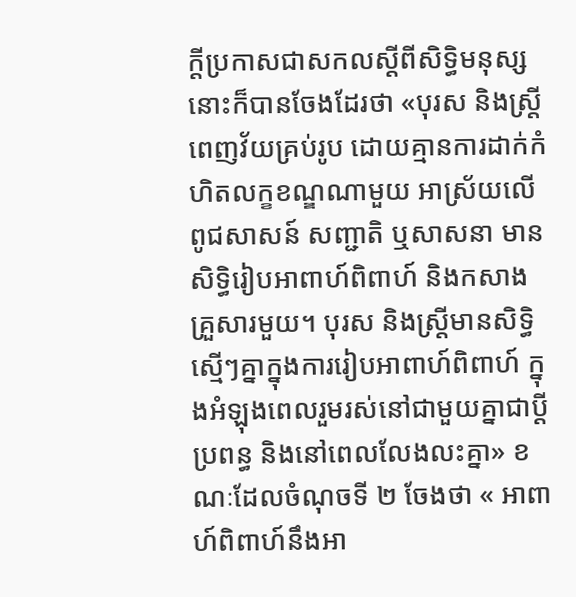ក្ដីប្រកាសជាសកលស្ដីពីសិទ្ធិមនុស្សនោះក៏បានចែងដែរថា «បុរស និងស្ត្រីពេញវ័យគ្រប់រូប ដោយគ្មានការដាក់កំហិតលក្ខខណ្ឌណាមួយ អាស្រ័យលើពូជសាសន៍ សញ្ជាតិ ឬសាសនា មានសិទ្ធិរៀបអាពាហ៍ពិពាហ៍ និងកសាងគ្រួសារមួយ។ បុរស និងស្ត្រីមានសិទ្ធិស្មើៗគ្នាក្នុងការរៀបអាពាហ៍ពិពាហ៍ ក្នុងអំឡុងពេលរួមរស់នៅជាមួយគ្នាជាប្ដីប្រពន្ធ និងនៅពេលលែងលះគ្នា» ខណៈដែលចំណុចទី ២ ចែងថា « អាពាហ៍ពិពាហ៍នឹងអា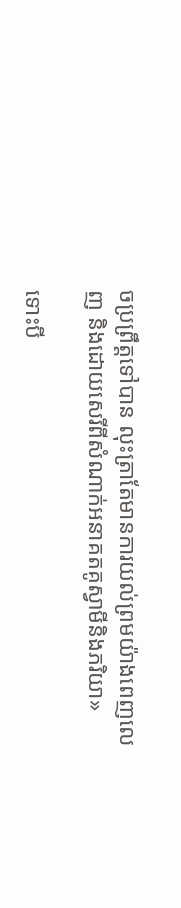ចប្រព្រឹត្តទៅបាន លុះត្រាតែមានការយល់ព្រមយ៉ាងពេញលេញ និងដោយសេរីពីសំណាក់អនាគតគូស្វាមីនិងភរិយា»

ទោះបី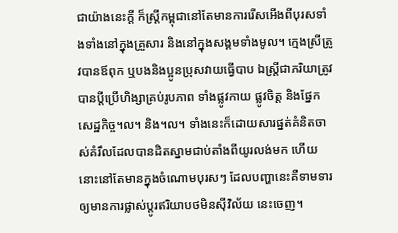ជាយ៉ាងនេះក្តី ក៏ស្ត្រីកម្ពុជានៅតែមានការរើសអើងពីបុរសទាំងទាំងនៅក្នុងគ្រួសារ និងនៅក្នុងសង្គមទាំងមូល។ ក្មេងស្រីត្រូវបានឪពុក ឬបងនិងប្អូនប្រុសវាយធ្វើបាប ឯស្ត្រីជាភរិយាត្រូវបានប្តីប្រើហិង្សាគ្រប់រូបភាព ទាំងផ្លូវកាយ ផ្លូវចិត្ត និងផ្នែកសេដ្ឋកិច្ច។ល។ និង។ល។ ទាំងនេះក៏ដោយសារផ្នត់គំនិតចាស់គំរឹលដែលបានដិតស្នាមជាប់តាំងពីយូរលង់មក ហើយនោះនៅតែមានក្នុងចំណោមបុរសៗ ដែលបញ្ហានេះគឺទាមទារឲ្យមានការផ្លាស់ប្ដូរឥរិយាបថមិនស៊ីវិល័យ នេះចេញ។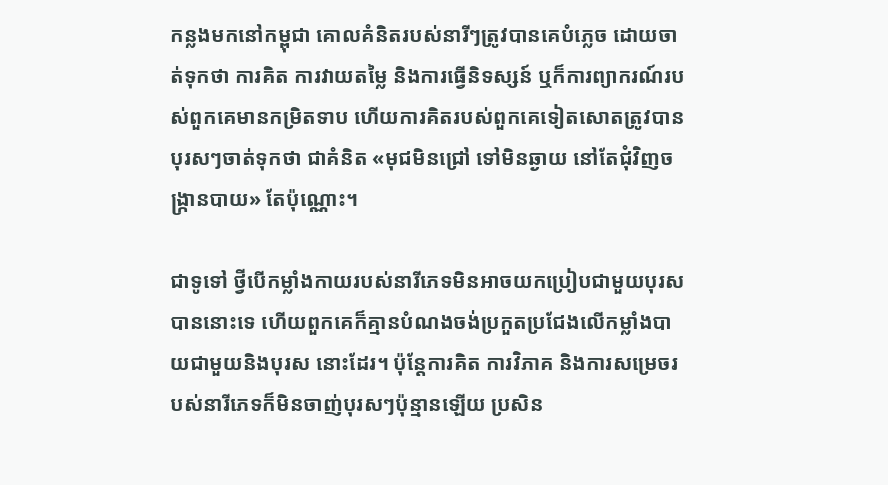កន្លងមកនៅកម្ពុជា គោលគំនិតរបស់នារីៗត្រូវបានគេបំភ្លេច ដោយចាត់ទុកថា ការគិត ការវាយតម្លៃ និងការធ្វើនិទស្សន៍ ឬក៏ការព្យាករណ៍របស់ពួកគេមានកម្រិតទាប ហើយការគិតរបស់ពួកគេទៀតសោតត្រូវបានបុរសៗចាត់ទុកថា ជាគំនិត «មុជមិនជ្រៅ ទៅមិនឆ្ងាយ នៅតែជុំវិញចង្ក្រានបាយ» តែប៉ុណ្ណោះ។

ជាទូទៅ ថ្វីបើកម្លាំងកាយរបស់នារីភេទមិនអាចយកប្រៀបជាមួយបុរសបាននោះទេ ហើយពួកគេក៏គ្មានបំណងចង់ប្រកួតប្រជែងលើកម្លាំងបាយជាមួយនិងបុរស នោះដែរ។ ប៉ុន្តែការគិត ការវិភាគ និងការសម្រេចរបស់នារីភេទក៏មិនចាញ់បុរសៗប៉ុន្មានឡើយ ប្រសិន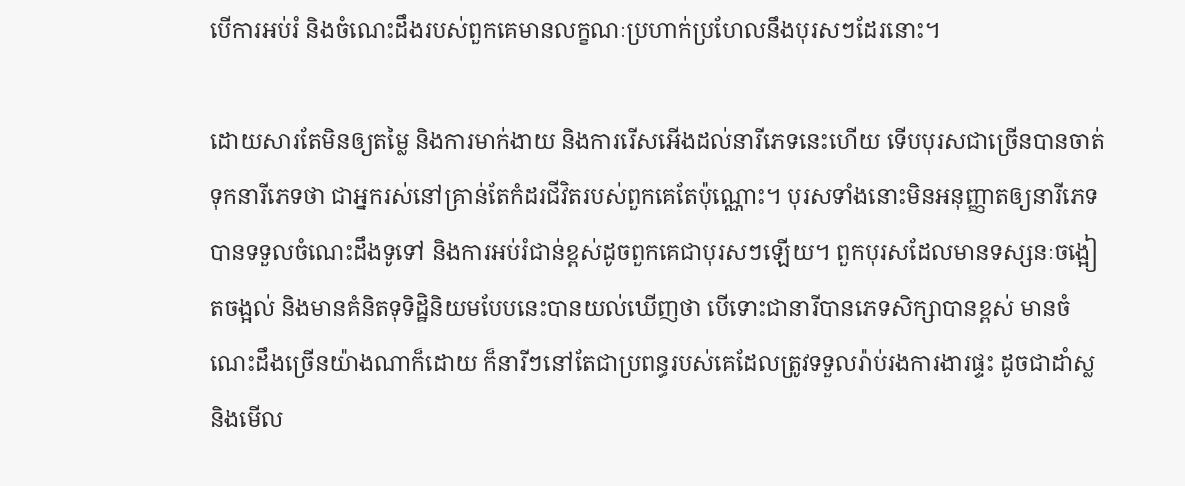បើការអប់រំ និងចំណេះដឹងរបស់ពួកគេមានលក្ខណៈប្រហាក់ប្រហែលនឹងបុរសៗដែរនោះ។

ដោយសារតែមិនឲ្យតម្លៃ និងការមាក់ងាយ និងការរើសអើងដល់នារីភេទនេះហើយ ទើបបុរសជាច្រើនបានចាត់ទុកនារីភេទថា ជាអ្នករស់នៅគ្រាន់តែកំដរជីវិតរបស់ពួកគេតែប៉ុណ្ណោះ។ បុរសទាំងនោះមិនអនុញ្ញាតឲ្យនារីភេទបានទទួលចំណេះដឹងទូទៅ និងការអប់រំជាន់ខ្ពស់ដូចពួកគេជាបុរសៗឡើយ។ ពួកបុរសដែលមានទស្សនៈចង្អៀតចង្អល់ និងមានគំនិតទុទិដ្ឋិនិយមបែបនេះបានយល់ឃើញថា បើទោះជានារីបានភេទសិក្សាបានខ្ពស់ មានចំណេះដឹងច្រើនយ៉ាងណាក៏ដោយ ក៏នារីៗនៅតែជាប្រពន្ធរបស់គេដែលត្រូវទទួលរ៉ាប់រងការងារផ្ទះ ដូចជាដាំស្ល និងមើល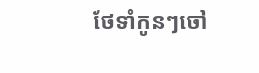ថែទាំកូនៗចៅ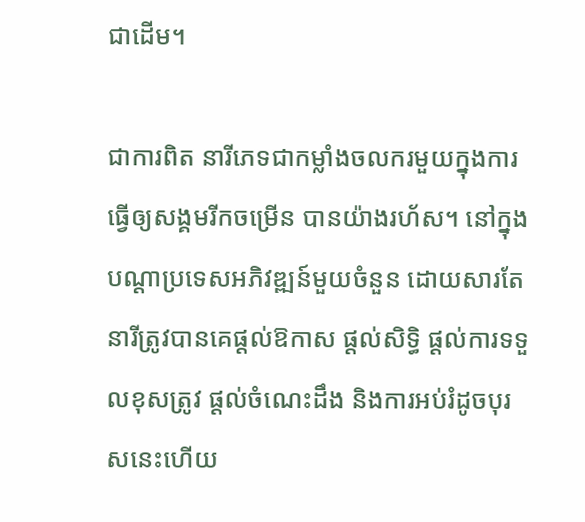ជាដើម។

ជាការពិត នារីភេទជាកម្លាំងចលករមួយក្នុងការធ្វើឲ្យសង្គមរីកចម្រើន បានយ៉ាងរហ័ស។ នៅក្នុងបណ្ដាប្រទេសអភិវឌ្ឍន៍មួយចំនួន ដោយសារតែនារីត្រូវបានគេផ្ដល់ឱកាស ផ្ដល់សិទ្ធិ ផ្ដល់ការទទួលខុសត្រូវ ផ្ដល់ចំណេះដឹង និងការអប់រំដូចបុរសនេះហើយ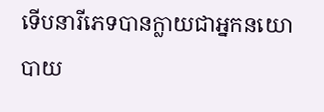ទើបនារីភេទបានក្លាយជាអ្នកនយោបាយ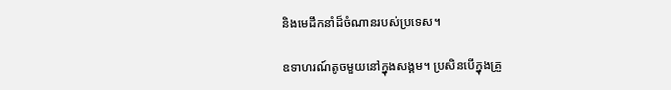និងមេដឹកនាំដ៏ចំណានរបស់ប្រទេស។

ឧទាហរណ៍តូចមួយនៅក្នុងសង្គម។ ប្រសិនបើក្នុងគ្រួ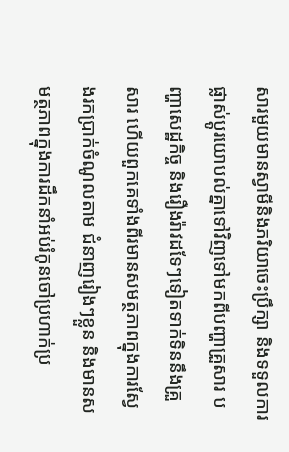សារមួយមានស្វាមីនិងភរិយាចេះប្រឹក្សា និងទទួលការផ្លាស់ប្ដូរយោបល់គ្នាទៅវិញទៅមកពីបញ្ហាគ្រួសារ បញ្ហាសេដ្ឋកិច្ច និងរឿងរ៉ាវដទែៗទៀតទាក់ទិននឹងគ្រួសារ ហើយពួកគេទាំងពីរមានសមត្ថភាពក្នុងការស្វែងរកប្រាក់ចំណូលតាម ជំនាញរៀងៗខ្លួន និងមានសមត្ថភាពក្នុងការដឹកនាំអប់រំកូនចៅប្រហាក់ប្រ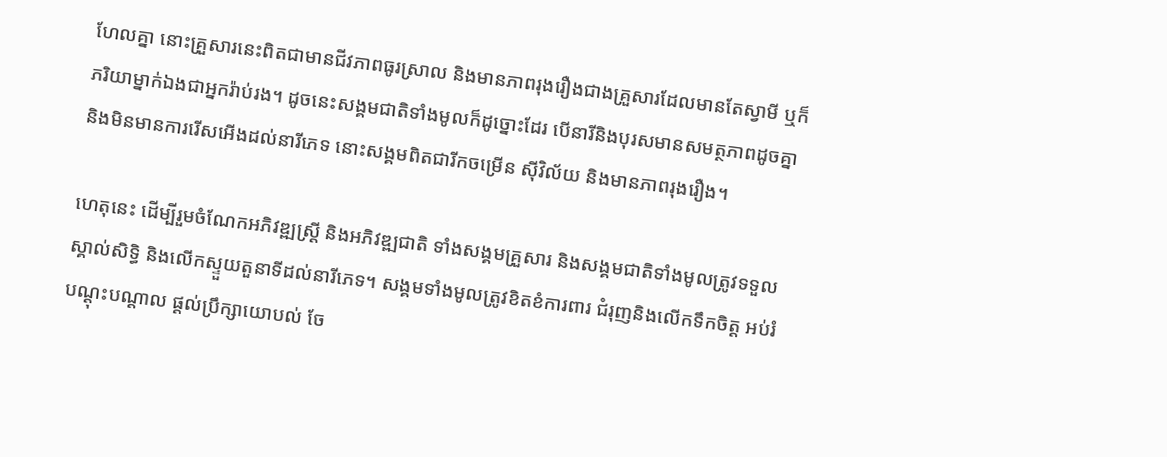ហែលគ្នា នោះគ្រួសារនេះពិតជាមានជីវភាពធូរស្រាល និងមានភាពរុងរឿងជាងគ្រួសារដែលមានតែស្វាមី ឬក៏ភរិយាម្នាក់ឯងជាអ្នករ៉ាប់រង។ ដូចនេះសង្គមជាតិទាំងមូលក៏ដូច្នោះដែរ បើនារីនិងបុរសមានសមត្ថភាពដូចគ្នា និងមិនមានការរើសអើងដល់នារីភេទ នោះសង្គមពិតជារីកចម្រើន ស៊ីវិល័យ និងមានភាពរុងរឿង។

ហេតុនេះ ដើម្បីរួមចំណែកអភិវឌ្ឍស្ត្រី និងអភិវឌ្ឍជាតិ ទាំងសង្គមគ្រួសារ និងសង្គមជាតិទាំងមូលត្រូវទទួលស្គាល់សិទ្ធិ និងលើកស្ទួយតួនាទីដល់នារីភេទ។ សង្គមទាំងមូលត្រូវខិតខំការពារ ជំរុញនិងលើកទឹកចិត្ត អប់រំ បណ្ដុះបណ្ដាល ផ្ដល់ប្រឹក្សាយោបល់ ចែ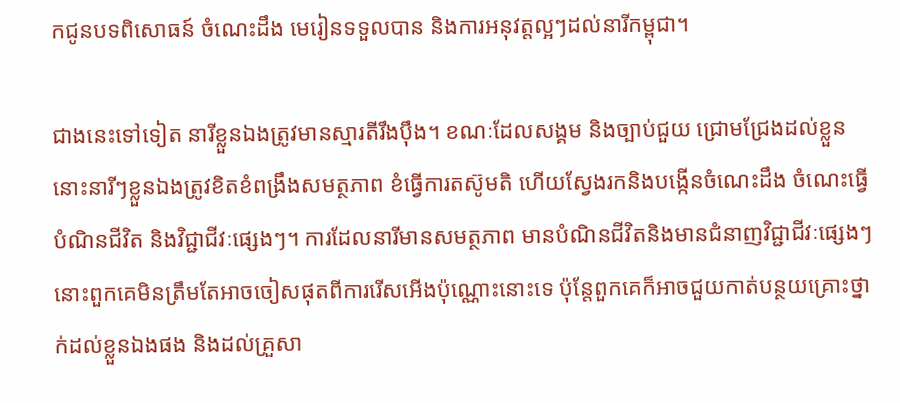កជូនបទពិសោធន៍ ចំណេះដឹង មេរៀនទទួលបាន និងការអនុវត្តល្អៗដល់នារីកម្ពុជា។

ជាងនេះទៅទៀត នារីខ្លួនឯងត្រូវមានស្មារតីរឹងប៉ឹង។ ខណៈដែលសង្គម និងច្បាប់ជួយ ជ្រោមជ្រែងដល់ខ្លួន នោះនារីៗខ្លួនឯងត្រូវខិតខំពង្រឹងសមត្ថភាព ខំធ្វើការតស៊ូមតិ ហើយស្វែងរកនិងបង្កើនចំណេះដឹង ចំណេះធ្វើ បំណិនជីវិត និងវិជ្ជាជីវៈផ្សេងៗ។ ការដែលនារីមានសមត្ថភាព មានបំណិនជីវិតនិងមានជំនាញវិជ្ជាជីវៈផ្សេងៗ នោះពួកគេមិនត្រឹមតែអាចចៀសផុតពីការរើសអើងប៉ុណ្ណោះនោះទេ ប៉ុន្តែពួកគេក៏អាចជួយកាត់បន្ថយគ្រោះថ្នាក់ដល់ខ្លួនឯងផង និងដល់គ្រួសា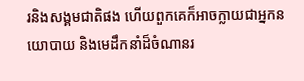រនិងសង្គមជាតិផង ហើយពួកគេក៏អាចក្លាយជាអ្នកនយោបាយ និងមេដឹកនាំដ៏ចំណានរ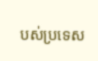បស់ប្រទេស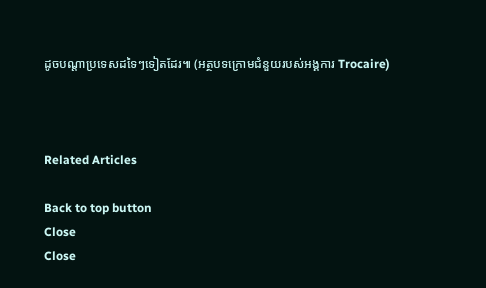ដូចបណ្ដាប្រទេសដទៃៗទៀតដែរ៕ (អត្ថបទក្រោមជំនួយរបស់អង្គការ Trocaire)



Related Articles

Back to top button
Close
Close